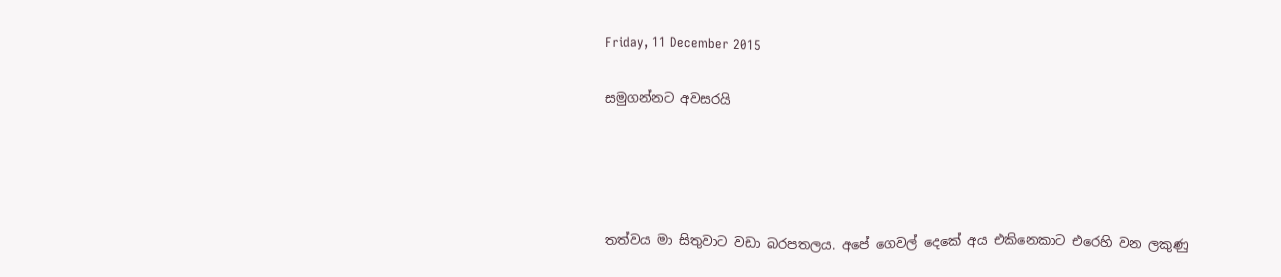Friday, 11 December 2015

සමුගන්නට අවසරයි




තත්වය මා සිතුවාට වඩා බරපතලය. අපේ ගෙවල් දෙකේ අය එකිනෙකාට එරෙහි වන ලකුණු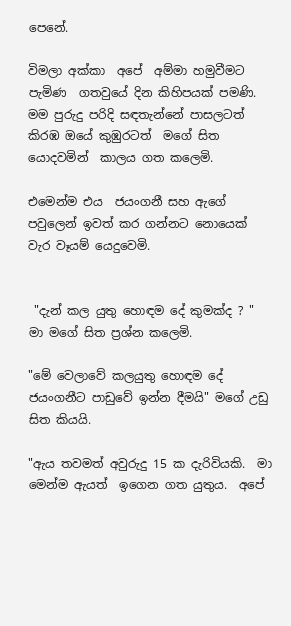පෙනේ.

විමලා අක්කා  අපේ  අම්මා හමුවීමට පැමිණ  ගතවුයේ දින කිහිපයක් පමණි.  මම පුරුදු පරිදි සඳතැන්නේ පාසලටත් කිරඹ ඔයේ කුඹුරටත්  මගේ සිත යොදවමින්  කාලය ගත කලෙමි.

එමෙන්ම එය  ජයංගනී සහ ඇගේ පවුලෙන් ඉවත් කර ගන්නට නොයෙක් වැර වෑයම් යෙදුවෙමි.


 "දැන් කල යුතු හොඳම දේ කුමක්ද ? " මා මගේ සිත ප්‍රශ්න කලෙමි.

"මේ වෙලාවේ කලයුතු හොඳම දේ ජයංගනීට පාඩුවේ ඉන්න දීමයි" මගේ උඩු සිත කියයි.

"ඇය තවමත් අවුරුදු 15 ක දැරිවියකි.  මා මෙන්ම ඇයත්  ඉගෙන ගත යුතුය.  අපේ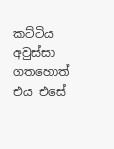කට්ටිය අවුස්සා ගතහොත් එය එසේ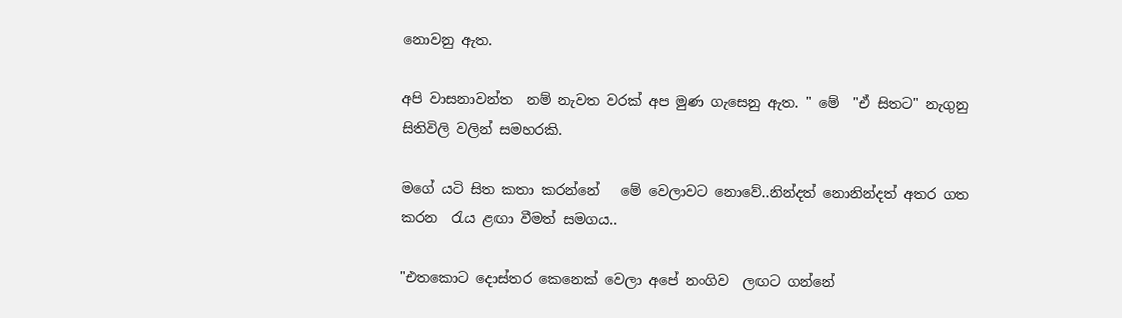නොවනු ඇත.

අපි වාසනාවන්ත  නම් නැවත වරක් අප මුණ ගැසෙනු ඇත. " මේ  "ඒ සිතට" නැගුනු සිතිවිලි වලින් සමහරකි.

මගේ යටි සිත කතා කරන්නේ   මේ වෙලාවට නොවේ..නින්දත් නොනින්දත් අතර ගත කරන  රැය ළඟා වීමත් සමගය..

"එතකොට දොස්තර කෙනෙක් වෙලා අපේ නංගිව  ලඟට ගන්නේ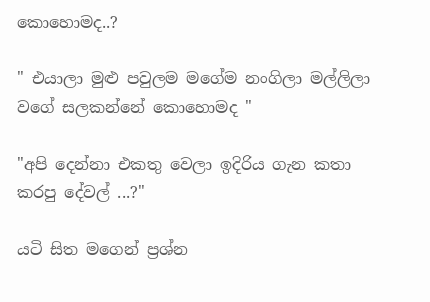කොහොමද..?

" එයාලා මුළු පවුලම මගේම නංගිලා මල්ලිලා වගේ සලකන්නේ කොහොමද "

"අපි දෙන්නා එකතු වෙලා ඉදිරිය ගැන කතා කරපු දේවල් ...?"

යටි සිත මගෙන් ප්‍රශ්න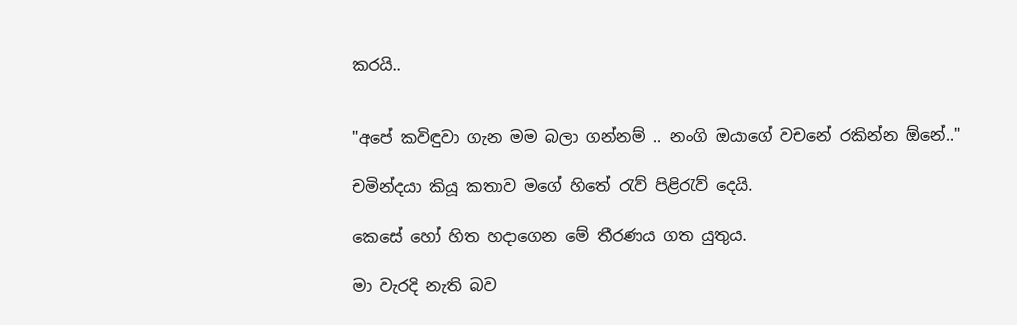කරයි..


"අපේ කවිඳුවා ගැන මම බලා ගන්නම් .. නංගි ඔයාගේ වචනේ රකින්න ඕනේ.."

චමින්දයා කියූ කතාව මගේ හිතේ රැව් පිළිරැව් දෙයි.

කෙසේ හෝ හිත හදාගෙන මේ තීරණය ගත යුතුය.

මා වැරදි නැති බව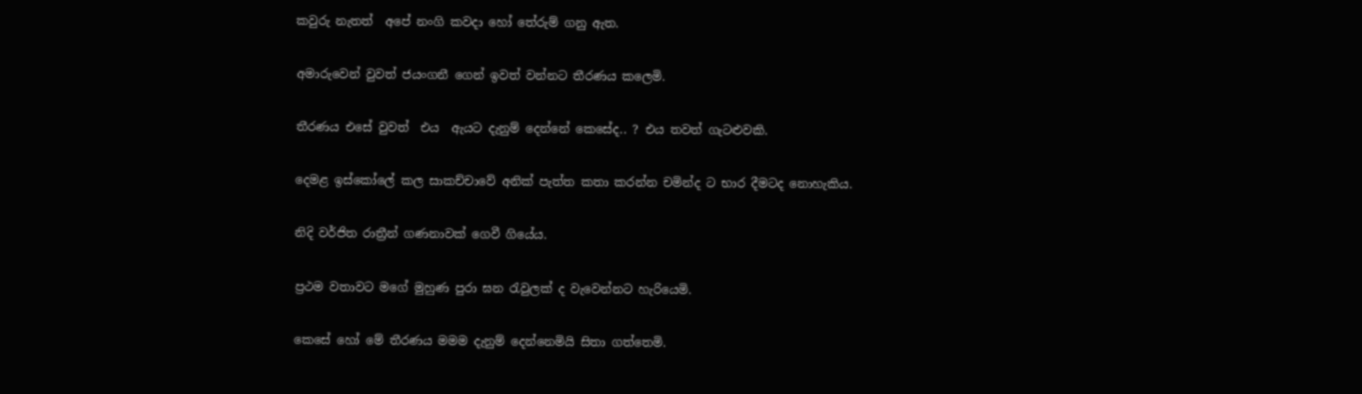කවුරු නැතත්  අපේ නංගි කවදා හෝ තේරුම් ගනු ඇත.

අමාරුවෙන් වුවත් ජයංගනී ගෙන් ඉවත් වන්නට තීරණය කලෙමි.

තීරණය එසේ වුවත්  එය  ඇයට දැනුම් දෙන්නේ කෙසේද.. ? එය තවත් ගැටළුවකි.

දෙමළ ඉස්කෝලේ කල සාකච්චාවේ අනික් පැත්ත කතා කරන්න චමින්ද ට භාර දීමටද නොහැකිය.

නිදි වර්ජිත රාත්‍රීන් ගණනාවක් ගෙවී ගියේය.

ප්‍රථම වතාවට මගේ මුහුණ පුරා ඝන රැවුලක් ද වැවෙන්නට හැරියෙමි.

කෙසේ හෝ මේ තීරණය මමම දැනුම් දෙන්නෙමියි සිතා ගත්තෙමි.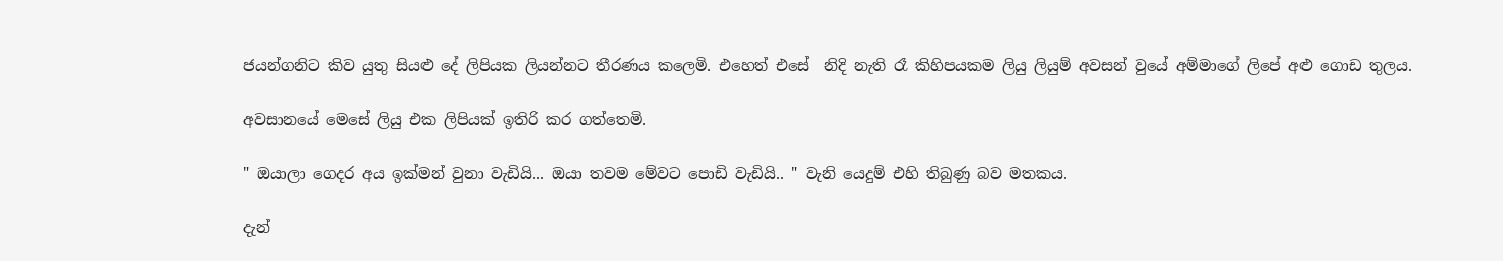ජයන්ගනිට කිව යුතු සියළු දේ ලිපියක ලියන්නට තීරණය කලෙමි. එහෙත් එසේ  නිදි නැති රෑ කිහිපයකම ලියු ලියුම් අවසන් වුයේ අම්මාගේ ලිපේ අළු ගොඩ තුලය.

අවසානයේ මෙසේ ලියු එක ලිපියක් ඉතිරි කර ගත්තෙමි.

" ඔයාලා ගෙදර අය ඉක්මන් වුනා වැඩියි... ඔයා තවම මේවට පොඩි වැඩියි.. " වැනි යෙදුම් එහි තිබුණු බව මතකය.

දැන්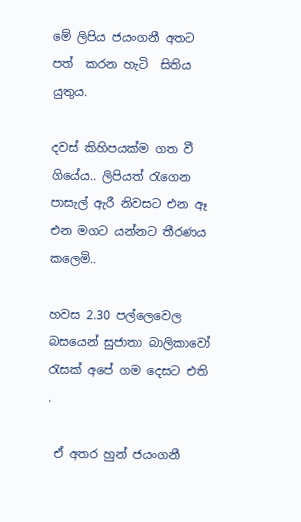මේ ලිපිය ජයංගනී අතට පත්  කරන හැටි  සිතිය යුතුය.

දවස් කිහිපයක්ම ගත වී ගියේය.. ලිපියත් රැගෙන පාසැල් ඇරී නිවසට එන ඈ එන මගට යන්නට තීරණය කලෙමි..

හවස 2.30 පල්ලෙවෙල බසයෙන් සුජාතා බාලිකාවෝ රැසක් අපේ ගම දෙසට එති .

 ඒ අතර හුන් ජයංගනී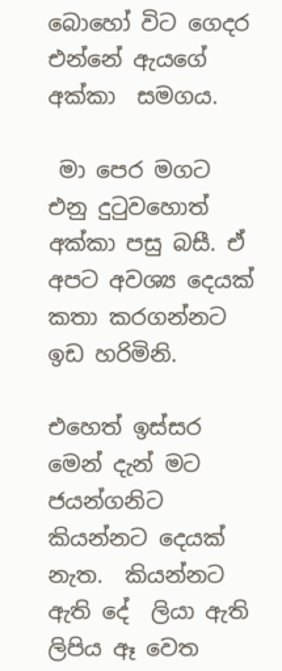බොහෝ විට ගෙදර එන්නේ ඇයගේ අක්කා  සමගය.

 මා පෙර මගට එනු දුටුවහොත් අක්කා පසු බසී. ඒ අපට අවශ්‍ය දෙයක් කතා කරගන්නට ඉඩ හරිමිනි.

එහෙත් ඉස්සර මෙන් දැන් මට ජයන්ගනිට කියන්නට දෙයක් නැත.  කියන්නට ඇති දේ  ලියා ඇති ලිපිය ඈ වෙත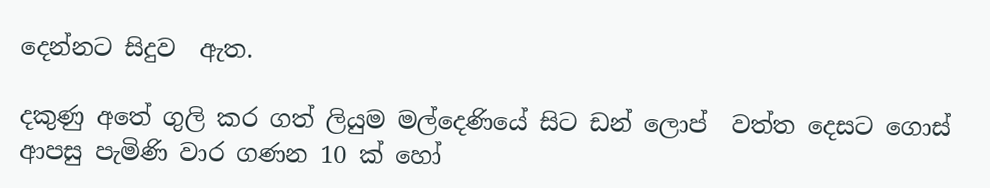දෙන්නට සිදුව  ඇත.

දකුණු අතේ ගුලි කර ගත් ලියුම මල්දෙණියේ සිට ඩන් ලොප්  වත්ත දෙසට ගොස් ආපසු පැමිණි වාර ගණන 10 ක් හෝ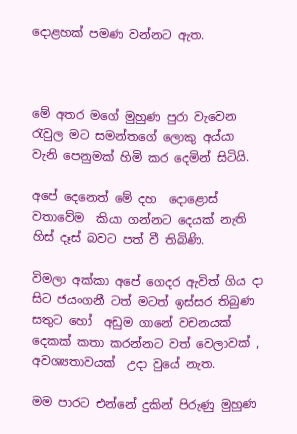දොළහක් පමණ වන්නට ඇත.



මේ අතර මගේ මුහුණ පුරා වැවෙන රැවුල මට සමන්තගේ ලොකු අය්යා  වැනි පෙනුමක් හිමි කර දෙමින් සිටියි.

අපේ දෙනෙත් මේ දහ  දොළොස් වතාවේම  කියා ගන්නට දෙයක් නැති හිස් දෑස් බවට පත් වී තිබිණි.

විමලා අක්කා අපේ ගෙදර ඇවිත් ගිය දා සිට ජයංගනී ටත් මටත් ඉස්සර තිබුණ සතුට හෝ  අඩුම ගානේ වචනයක් දෙකක් කතා කරන්නට වත් වෙලාවක් , අවශ්‍යතාවයක්  උදා වුයේ නැත.

මම පාරට එන්නේ දුකින් පිරුණු මුහුණ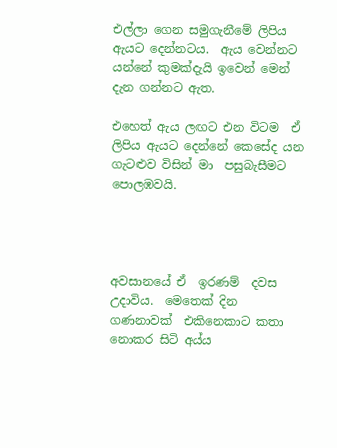එල්ලා ගෙන සමුගැනීමේ ලිපිය ඇයට දෙන්නටය.  ඇය වෙන්නට යන්නේ කුමක්දැයි ඉවෙන් මෙන් දැන ගන්නට ඇත.

එහෙත් ඇය ලඟට එන විටම  ඒ ලිපිය ඇයට දෙන්නේ කෙසේද යන ගැටළුව විසින් මා  පසුබැසීමට පොලඹවයි.




අවසානයේ ඒ  ඉරණම්  දවස උදාවිය.  මෙතෙක් දින ගණනාවක්  එකිනෙකාට කතා නොකර සිටි අය්ය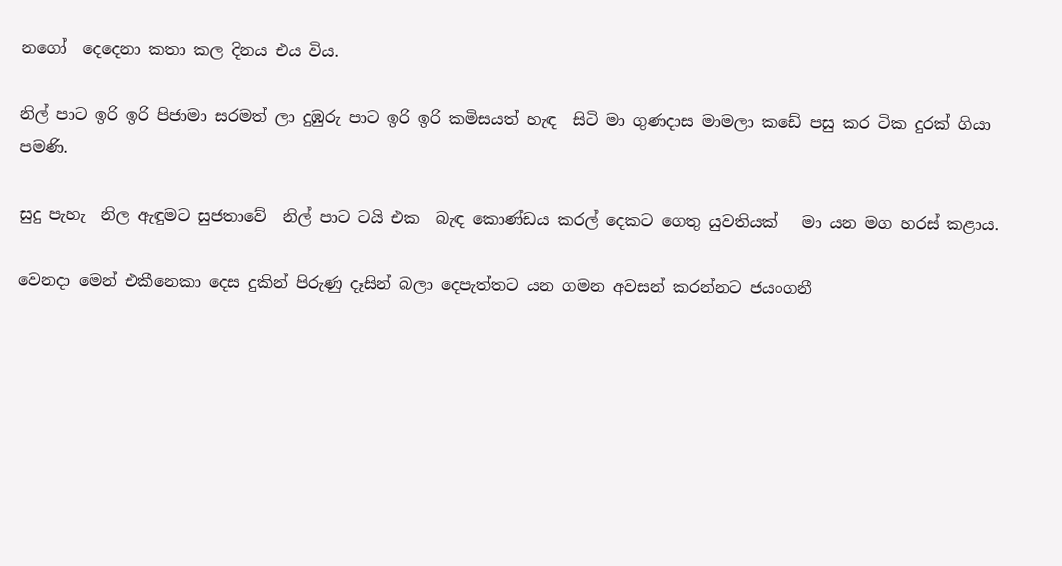නගෝ  දෙදෙනා කතා කල දිනය එය විය.

නිල් පාට ඉරි ඉරි පිජාමා සරමත් ලා දුඹුරු පාට ඉරි ඉරි කමිසයත් හැඳ  සිටි මා ගුණදාස මාමලා කඩේ පසු කර ටික දුරක් ගියා පමණි.

සුදු පැහැ  නිල ඇඳුමට සුජතාවේ  නිල් පාට ටයි එක  බැඳ කොණ්ඩය කරල් දෙකට ගෙතු යුවතියක්   මා යන මග හරස් කළාය.

වෙනදා මෙන් එකීනෙකා දෙස දුකින් පිරුණු දෑසින් බලා දෙපැත්තට යන ගමන අවසන් කරන්නට ජයංගනී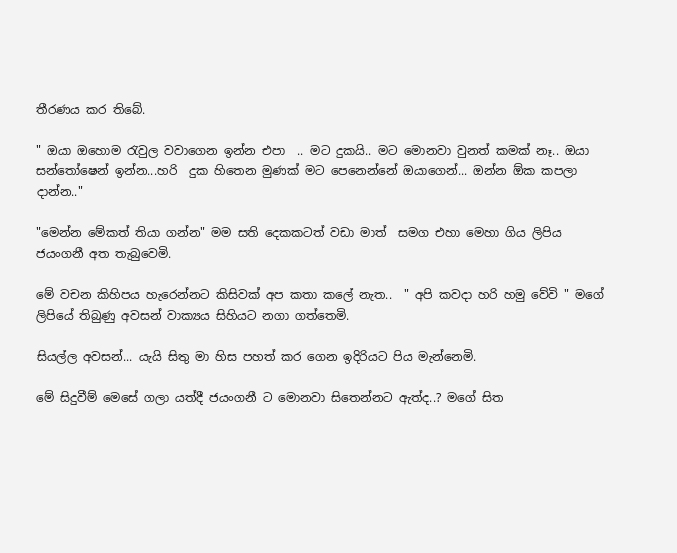තීරණය කර තිබේ.

" ඔයා ඔහොම රැවුල වවාගෙන ඉන්න එපා  .. මට දුකයි.. මට මොනවා වුනත් කමක් නෑ.. ඔයා සන්තෝෂෙන් ඉන්න...හරි  දුක හිතෙන මුණක් මට පෙනෙන්නේ ඔයාගෙන්... ඔන්න ඕක කපලා දාන්න.."

"මෙන්න මේකත් තියා ගන්න" මම සති දෙකකටත් වඩා මාත්  සමග එහා මෙහා ගිය ලිපිය ජයංගනී අත තැබුවෙමි.

මේ වචන කිහිපය හැරෙන්නට කිසිවක් අප කතා කලේ නැත..  " අපි කවදා හරි හමු වේවි " මගේ ලිපියේ තිබුණු අවසන් වාක්‍යය සිහියට නගා ගත්තෙමි.

සියල්ල අවසන්... යැයි සිතු මා හිස පහත් කර ගෙන ඉදිරියට පිය මැන්නෙමි.

මේ සිදුවීම් මෙසේ ගලා යත්දී ජයංගනී ට මොනවා සිතෙන්නට ඇත්ද..? මගේ සිත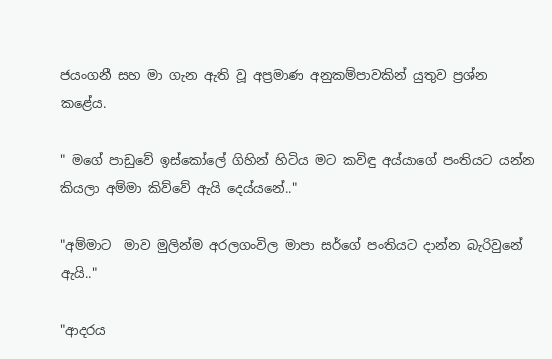ජයංගනී සහ මා ගැන ඇති වූ අප්‍රමාණ අනුකම්පාවකින් යුතුව ප්‍රශ්න කළේය.

" මගේ පාඩුවේ ඉස්කෝලේ ගිහින් හිටිය මට කවිඳු අය්යාගේ පංතියට යන්න කියලා අම්මා කිව්වේ ඇයි දෙය්යනේ.."

"අම්මාට  මාව මුලින්ම අරලගංවිල මාපා සර්ගේ පංතියට දාන්න බැරිවුනේ ඇයි.."

"ආදරය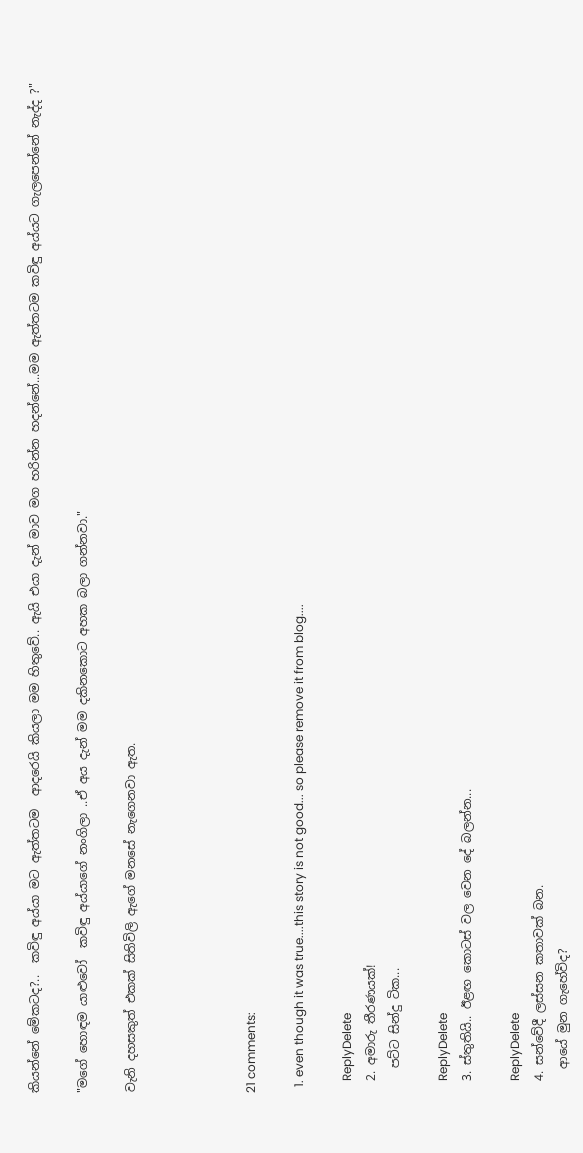කියන්නේ මේකටද?..  කවිඳු අය්යා මට ඇත්තටම  ආදරෙයි කියලා මම හිතුවේ.. ඇයි එයා දැන් මාව මග හරින්න හදන්නේ...මම ඇත්තටම කවිඳු අය්යට ගැලපෙන්නේ නැද්ද ?"

"මගේ හොඳම යාළුවෝ  කවිඳු අය්යාගේ නංගිලා ..ඒ අය දැන් මම දකිනකොට අහක බලා ගන්නවා."

වැනි දහසකුත් එකක් සිතිවිලි ඇගේ මනසේ නැගෙනවා ඇත.




21 comments:

  1. even though it was true....this story is not good... so please remove it from blog....

    ReplyDelete
  2. අමාරු තීරණයක්!
    පට්ට සින්දු ටික...

    ReplyDelete
  3. ස්තුතියි.. ඊළඟ කොටස් වල වෙන දේ බලන්න...

    ReplyDelete
  4. සන්වේදී ලස්සන කතාවක් බන.
    ආයේ මුන ගැහේවිද?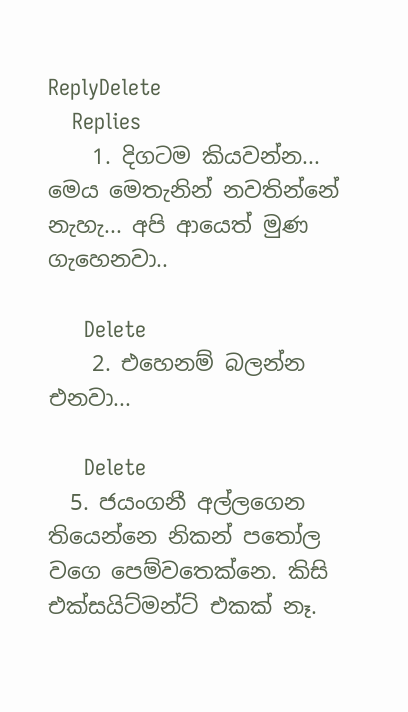ReplyDelete
    Replies
    1. දිගටම කියවන්න... මෙය මෙතැනින් නවතින්නේ නැහැ... අපි ආයෙත් මුණ ගැහෙනවා..

      Delete
    2. එහෙනම් බලන්න එනවා...

      Delete
  5. ජයංගනී අල්ලගෙන තියෙන්නෙ නිකන් පතෝල වගෙ පෙම්වතෙක්නෙ. කිසි එක්සයිට්මන්ට් එකක් නෑ.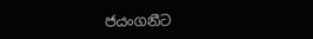ජයංගනීට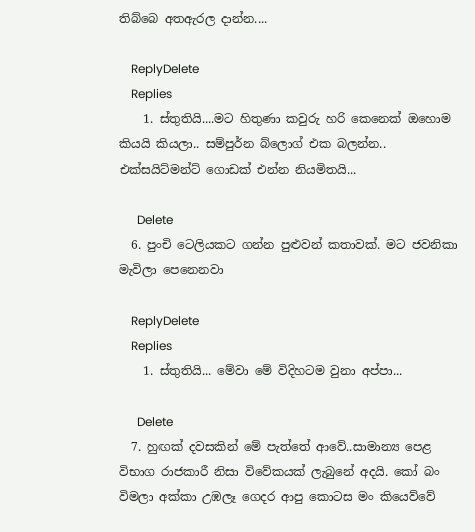තිබ්බෙ අතඇරල දාන්න....

    ReplyDelete
    Replies
    1. ස්තුතියි....මට හිතුණා කවුරු හරි කෙනෙක් ඔහොම කියයි කියලා.. සම්පුර්න බ්ලොග් එක බලන්න.. එක්සයිට්මන්ට් ගොඩක් එන්න නියමිතයි...

      Delete
  6. පුංචි ටෙලියකට ගන්න පුළුවන් කතාවක්. මට ජවනිකා මැවිලා පෙනෙනවා

    ReplyDelete
    Replies
    1. ස්තුතියි... මේවා මේ විදිහටම වුනා අප්පා...

      Delete
  7. හුඟක් දවසකින් මේ පැත්තේ ආවේ..සාමාන්‍ය පෙළ විභාග රාජකාරී නිසා විවේකයක් ලැබුනේ අදයි. කෝ බං විමලා අක්කා උඹලෑ ගෙදර ආපු කොටස මං කියෙව්වේ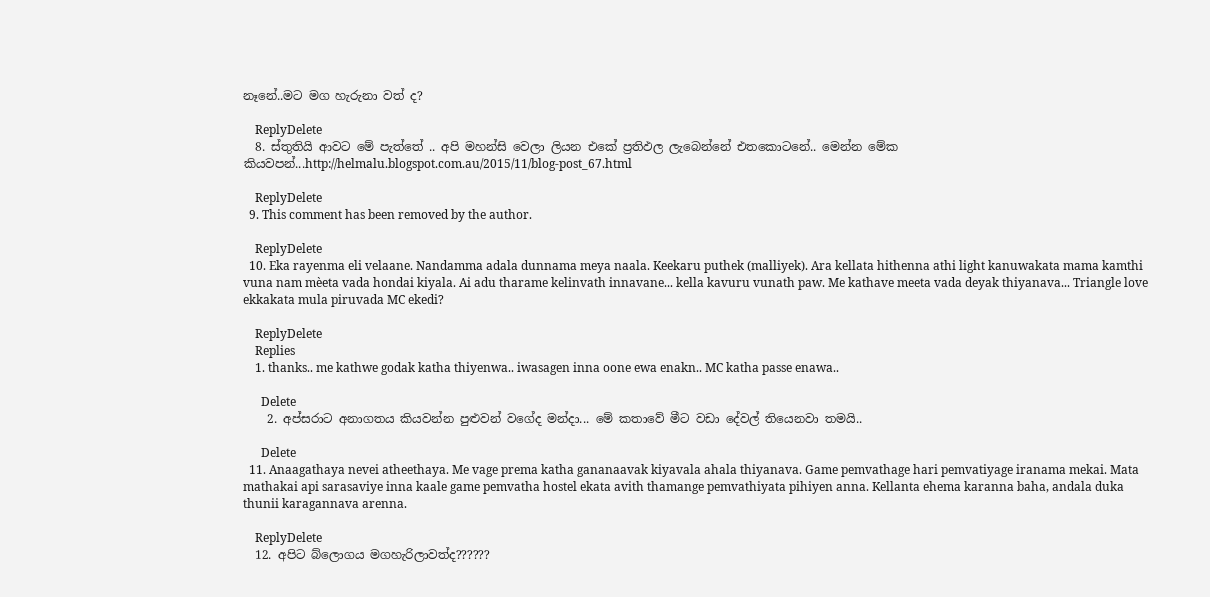නෑනේ..මට මග හැරුනා වත් ද?

    ReplyDelete
  8. ස්තුතියි ආවට මේ පැත්තේ .. අපි මහන්සි වෙලා ලියන එකේ ප්‍රතිඵල ලැබෙන්නේ එතකොටනේ.. මෙන්න මේක කියවපන්...http://helmalu.blogspot.com.au/2015/11/blog-post_67.html

    ReplyDelete
  9. This comment has been removed by the author.

    ReplyDelete
  10. Eka rayenma eli velaane. Nandamma adala dunnama meya naala. Keekaru puthek (malliyek). Ara kellata hithenna athi light kanuwakata mama kamthi vuna nam mèeta vada hondai kiyala. Ai adu tharame kelinvath innavane... kella kavuru vunath paw. Me kathave meeta vada deyak thiyanava... Triangle love ekkakata mula piruvada MC ekedi?

    ReplyDelete
    Replies
    1. thanks.. me kathwe godak katha thiyenwa.. iwasagen inna oone ewa enakn.. MC katha passe enawa..

      Delete
    2. අප්සරාට අනාගතය කියවන්න පුළුවන් වගේද මන්දා... මේ කතාවේ මීට වඩා දේවල් තියෙනවා තමයි..

      Delete
  11. Anaagathaya nevei atheethaya. Me vage prema katha gananaavak kiyavala ahala thiyanava. Game pemvathage hari pemvatiyage iranama mekai. Mata mathakai api sarasaviye inna kaale game pemvatha hostel ekata avith thamange pemvathiyata pihiyen anna. Kellanta ehema karanna baha, andala duka thunii karagannava arenna.

    ReplyDelete
  12. අපිට බ්ලොගය මගහැරිලාවත්ද??????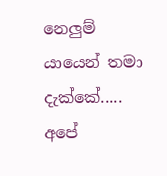නෙලුම් යායෙන් තමා දැක්කේ..... අපේ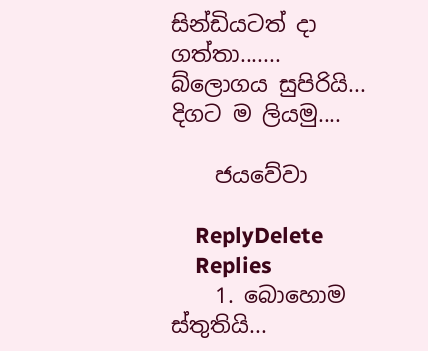සින්ඩියටත් දා ගත්තා....... බ්ලොගය සුපිරියි... දිගට ම ලියමු....

    ජයවේවා

    ReplyDelete
    Replies
    1. බොහොම ස්තුතියි...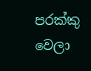පරක්කු වෙලා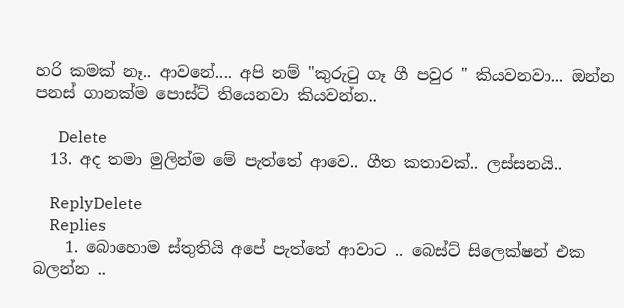හරි කමක් නෑ.. ආවනේ.... අපි නම් "කුරුටු ගෑ ගී පවුර " කියවනවා... ඔන්න පනස් ගානක්ම පොස්ට් තියෙනවා කියවන්න..

      Delete
  13. අද තමා මුලින්ම මේ පැත්තේ ආවෙ.. ගීත කතාවක්.. ලස්සනයි..

    ReplyDelete
    Replies
    1. බොහොම ස්තුතියි අපේ පැත්තේ ආවාට .. බෙස්ට් සිලෙක්ෂන් එක බලන්න ..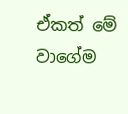ඒකත් මේ වාගේම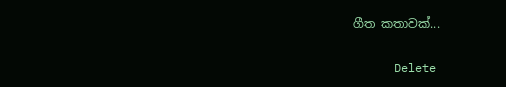ගීත කතාවක්...

      Delete